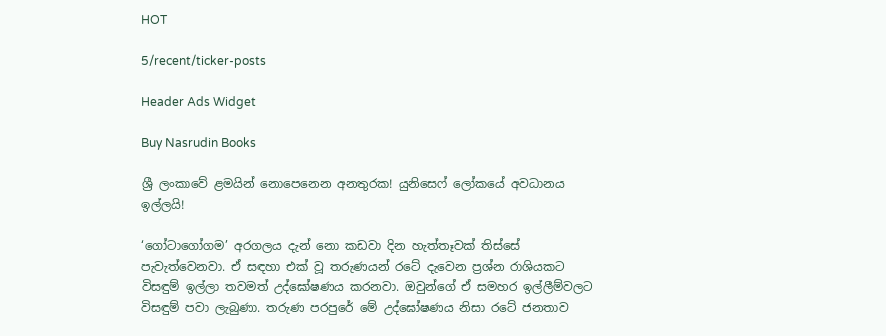HOT

5/recent/ticker-posts

Header Ads Widget

Buy Nasrudin Books

ශ්‍රී ලංකාවේ ළමයින් නොපෙනෙන අනතුරක! යුනිසෙෆ් ලෝකයේ අවධානය ඉල්ලයි!

‘ගෝටාගෝගම’ අරගලය දැන් නො කඩවා දින හැත්තෑවක් තිස්සේ පැවැත්වෙනවා. ඒ සඳහා එක් වූ තරුණයන් රටේ දැවෙන ප්‍රශ්න රාශියකට විසඳුම් ඉල්ලා තවමත් උද්ඝෝෂණය කරනවා. ඔවුන්ගේ ඒ සමහර ඉල්ලීම්වලට විසඳුම් පවා ලැබුණා. තරුණ පරපුරේ මේ උද්ඝෝෂණය නිසා රටේ ජනතාව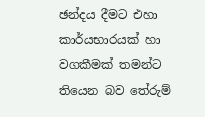ඡන්දය දීමට එහා කාර්යභාරයක් හා වගකීමක් තමන්ට තියෙන බව තේරුම්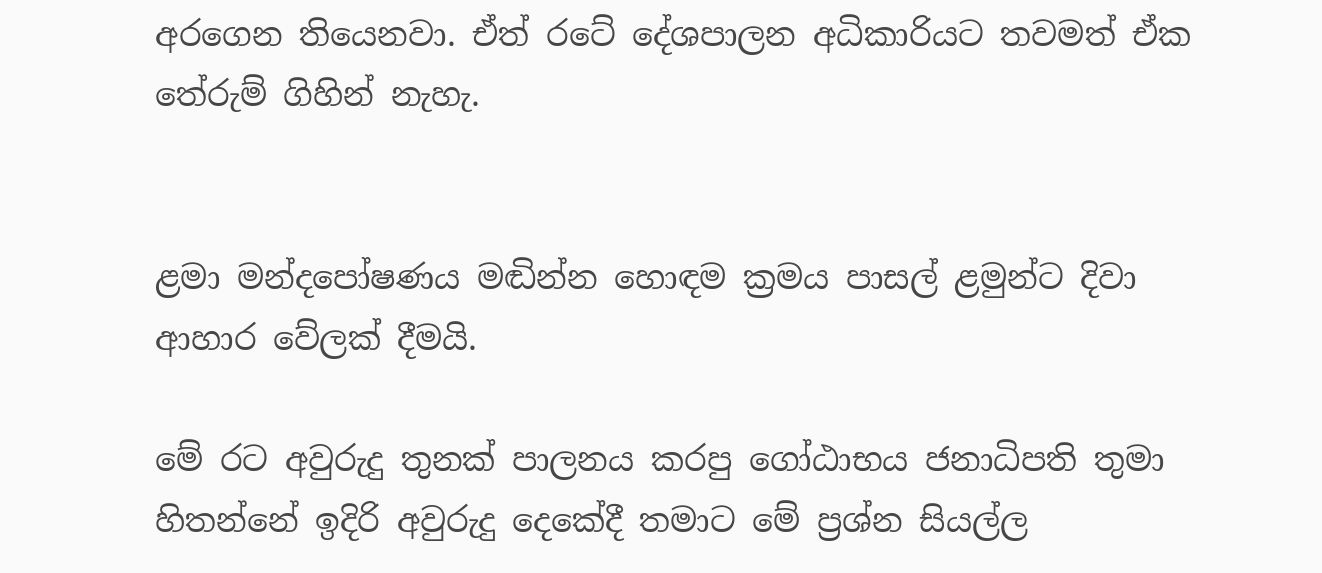අරගෙන තියෙනවා. ඒත් රටේ දේශපාලන අධිකාරියට තවමත් ඒක තේරුම් ගිහින් නැහැ.


ළමා මන්දපෝෂණය මඬින්න හොඳම ක්‍රමය පාසල් ළමුන්ට දිවා ආහාර වේලක් දීමයි.

මේ රට අවුරුදු තුනක් පාලනය කරපු ගෝඨාභය ජනාධිපති තුමා හිතන්නේ ඉදිරි අවුරුදු දෙකේදී තමාට මේ ප්‍රශ්න සියල්ල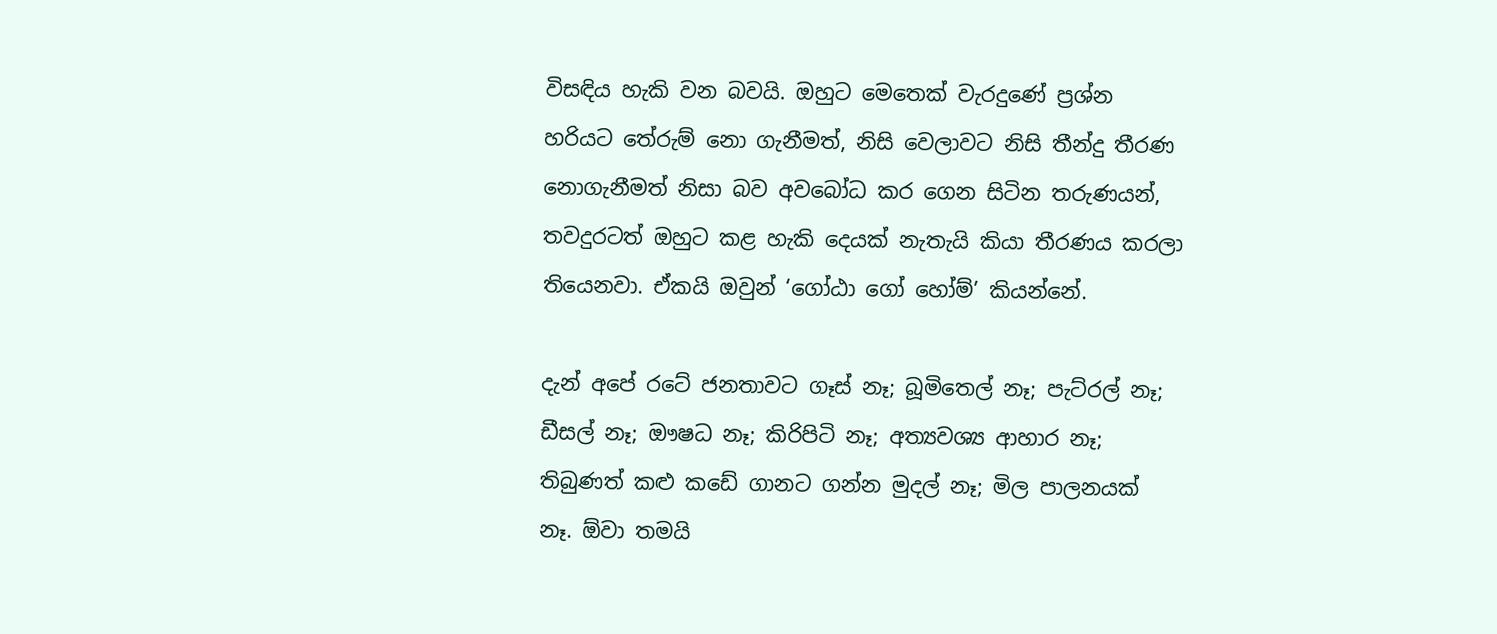විසඳිය හැකි වන බවයි. ඔහුට මෙතෙක් වැරදුණේ ප්‍රශ්න හරියට තේරුම් නො ගැනීමත්, නිසි වෙලාවට නිසි තීන්දු තීරණ නොගැනීමත් නිසා බව අවබෝධ කර ගෙන සිටින තරුණයන්, තවදුරටත් ඔහුට කළ හැකි දෙයක් නැතැයි කියා තීරණය කරලා තියෙනවා. ඒකයි ඔවුන් ‘ගෝඨා ගෝ හෝම්’ කියන්නේ.

දැන් අපේ රටේ ජනතාවට ගෑස් නෑ; බූමිතෙල් නෑ; පැට්රල් නෑ; ඩීසල් නෑ; ඖෂධ නෑ; කිරිපිටි නෑ; අත්‍යවශ්‍ය ආහාර නෑ; තිබුණත් කළු කඩේ ගානට ගන්න මුදල් නෑ; මිල පාලනයක් නෑ. ඕවා තමයි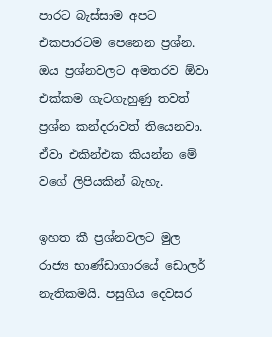පාරට බැස්සාම අපට එකපාරටම පෙනෙන ප්‍රශ්න. ඔය ප්‍රශ්නවලට අමතරව ඕවා එක්කම ගැටගැහුණු තවත් ප්‍රශ්න කන්දරාවත් තියෙනවා. ඒවා එකින්එක කියන්න මේ වගේ ලිපියකින් බැහැ.

ඉහත කී ප්‍රශ්නවලට මුල රාජ්‍ය භාණ්ඩාගාරයේ ඩොලර් නැතිකමයි. පසුගිය දෙවසර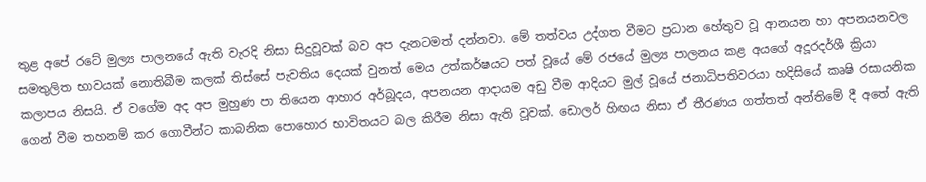තුළ අපේ රටේ මුල්‍ය පාලනයේ ඇති වැරදි නිසා සිදුවූවක් බව අප දැනටමත් දන්නවා. මේ තත්වය උද්ගත වීමට ප්‍රධාන හේතුව වූ ආනයන හා අපනයනවල සමතුලිත භාවයක් නොතිබීම කලක් තිස්සේ පැවතිය දෙයක් වුනත් මෙය උත්කර්ෂයට පත් වූයේ මේ රජයේ මුල්‍ය පාලනය කළ අයගේ අදූරදර්ශී ක්‍රියා කලාපය නිසයි. ඒ වගේම අද අප මුහුණ පා තියෙන ආහාර අර්බූදය, අපනයන ආදායම අඩු වීම ආදියට මුල් වූයේ ජනාධිපතිවරයා හදිසියේ කෘෂි රසායනික ගෙන් වීම තහනම් කර ගොවීන්ට කාබනික පොහොර භාවිතයට බල කිරීම නිසා ඇති වූවක්. ඩොලර් හිඟය නිසා ඒ තීරණය ගත්තත් අන්තිමේ දී අතේ ඇති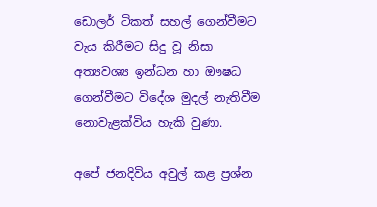ඩොලර් ටිකත් සහල් ගෙන්වීමට වැය කිරීමට සිදු වූ නිසා අත්‍යවශ්‍ය ඉන්ධන හා ඖෂධ ගෙන්වීමට විදේශ මුදල් නැතිවීම නොවැළක්විය හැකි වුණා.

අපේ ජනදිවිය අවුල් කළ ප්‍රශ්න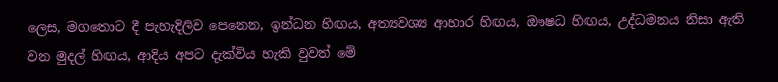ලෙස, මගතොට දී පැහැදිලිව පෙනෙන, ඉන්ධන හිඟය, අත්‍යවශ්‍ය ආහාර හිඟය, ඖෂධ හිඟය, උද්ධමනය නිසා ඇති වන මුදල් හිඟය, ආදිය අපට දැක්විය හැකි වුවත් මේ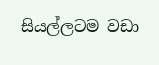සියල්ලටම වඩා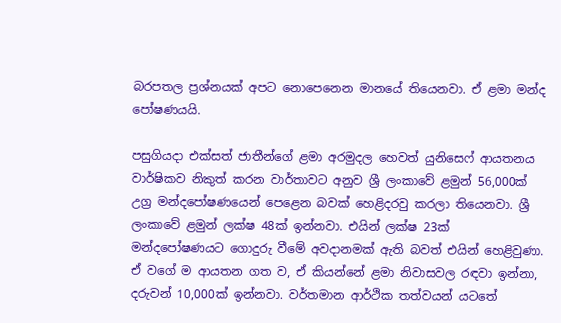බරපතල ප්‍රශ්නයක් අපට නොපෙනෙන මානයේ තියෙනවා. ඒ ළමා මන්ද පෝෂණයයි.

පසුගියදා එක්සත් ජාතීන්ගේ ළමා අරමුදල හෙවත් යුනිසෙෆ් ආයතනය වාර්ෂිකව නිකුත් කරන වාර්තාවට අනුව ශ්‍රී ලංකාවේ ළමුන් 56,000ක් උග්‍ර මන්දපෝෂණයෙන් පෙළෙන බවක් හෙළිදරවු කරලා තියෙනවා. ශ්‍රී ලංකාවේ ළමුන් ලක්ෂ 48ක් ඉන්නවා. එයින් ලක්ෂ 23ක් මන්දපෝෂණයට ගොදුරු වීමේ අවදානමක් ඇති බවත් එයින් හෙළිවුණා. ඒ වගේ ම ආයතන ගත ව, ඒ කියන්නේ ළමා නිවාසවල රඳවා ඉන්නා, දරුවන් 10,000ක් ඉන්නවා. වර්තමාන ආර්ථික තත්වයන් යටතේ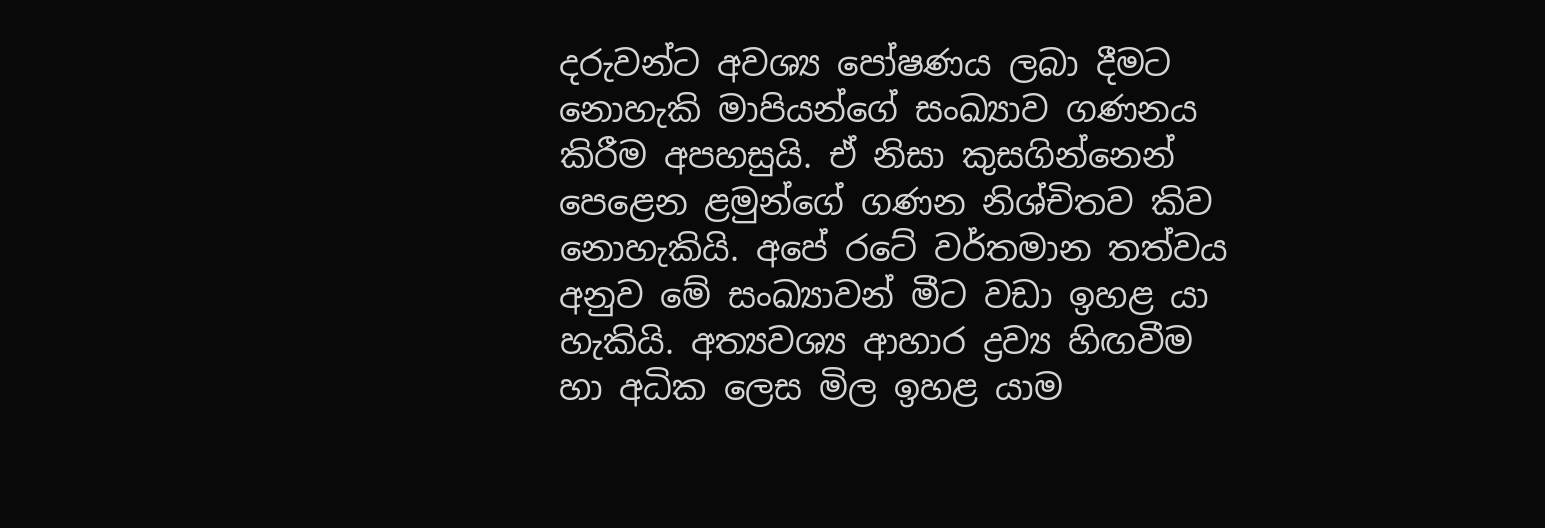දරුවන්ට අවශ්‍ය පෝෂණය ලබා දීමට නොහැකි මාපියන්ගේ සංඛ්‍යාව ගණනය කිරීම අපහසුයි. ඒ නිසා කුසගින්නෙන් පෙළෙන ළමුන්ගේ ගණන නිශ්චිතව කිව නොහැකියි. අපේ රටේ වර්තමාන තත්වය අනුව මේ සංඛ්‍යාවන් මීට වඩා ඉහළ යා හැකියි. අත්‍යවශ්‍ය ආහාර ද්‍රව්‍ය හිඟවීම හා අධික ලෙස මිල ඉහළ යාම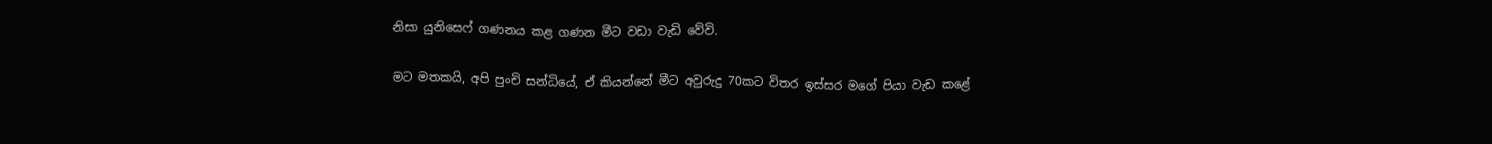නිසා යුනිසෙෆ් ගණනය කළ ගණන මීට වඩා වැඩි වේවි.

මට මතකයි, අපි පුංචි සන්ධියේ, ඒ කියන්නේ මීට අවුරුදු 70කට විතර ඉස්සර මගේ පියා වැඩ කළේ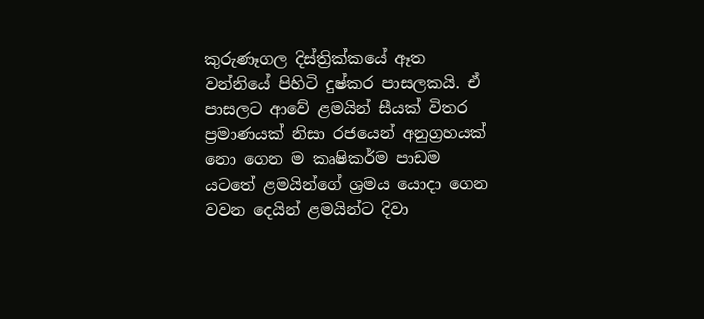කුරුණෑගල දිස්ත්‍රික්කයේ ඈත වන්නියේ පිහිටි දුෂ්කර පාසලකයි. ඒ පාසලට ආවේ ළමයින් සීයක් විතර ප්‍රමාණයක් නිසා රජයෙන් අනුග්‍රහයක් නො ගෙන ම කෘෂිකර්ම පාඩම යටතේ ළමයින්ගේ ශ්‍රමය යොදා ගෙන වවන දෙයින් ළමයින්ට දිවා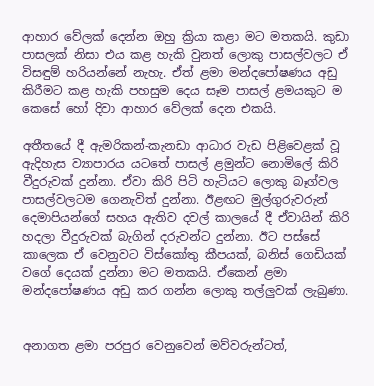ආහාර වේලක් දෙන්න ඔහු ක්‍රියා කළා මට මතකයි. කුඩා පාසලක් නිසා එය කළ හැකි වුනත් ලොකු පාසල්වලට ඒ විසඳුම් හරියන්නේ නැහැ. ඒත් ළමා මන්දපෝෂණය අඩු කිරීමට කළ හැකි පහසුම දෙය සෑම පාසල් ළමයකුට ම කෙසේ හෝ දිවා ආහාර වේලක් දෙන එකයි.

අතීතයේ දී ඇමරිකන්-කැනඩා ආධාර වැඩ පිළිවෙළක් වූ ඇදිහැස ව්‍යාපාරය යටතේ පාසල් ළමුන්ට නොමිලේ කිරි වීදුරුවක් දුන්නා. ඒවා කිරි පිටි හැටියට ලොකු බෑග්වල පාසල්වලටම ගෙනැවිත් දුන්නා. ඊළඟට මුල්ගුරුවරුන් දෙමාපියන්ගේ සහය ඇතිව දවල් කාලයේ දී ඒවායින් කිරි හදලා වීදුරුවක් බැගින් දරුවන්ට දුන්නා. ඊට පස්සේ කාලෙක ඒ වෙනුවට විස්කෝතු කීපයක්, බනිස් ගෙඩියක් වගේ දෙයක් දුන්නා මට මතකයි. ඒකෙන් ළමා මන්දපෝෂණය අඩු කර ගන්න ලොකු තල්ලුවක් ලැබුණා.


අනාගත ළමා පරපුර වෙනුවෙන් මව්වරුන්ටත්,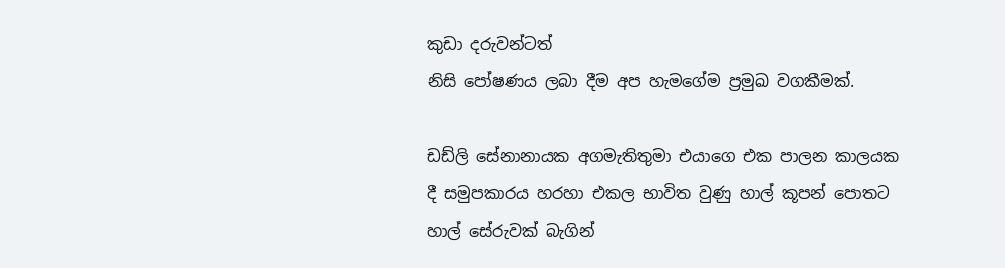කුඩා දරුවන්ටත්
නිසි පෝෂණය ලබා දීම අප හැමගේම ප්‍රමුඛ වගකීමක්.

ඩඩ්ලි සේනානායක අගමැතිතුමා එයාගෙ එක පාලන කාලයක දී සමුපකාරය හරහා එකල භාවිත වුණු හාල් කූපන් පොතට හාල් සේරුවක් බැගින්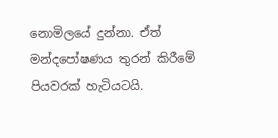නොමිලයේ දුන්නා. ඒත් මන්දපෝෂණය තුරන් කිරීමේ පියවරක් හැටියටයි.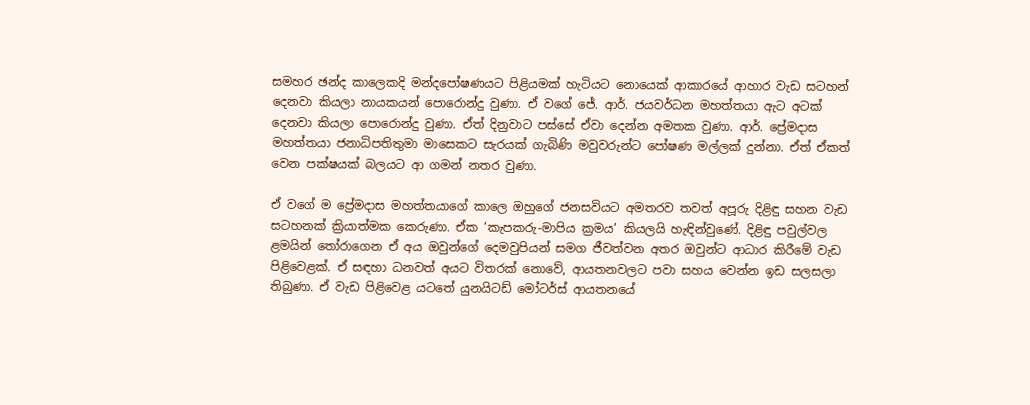සමහර ඡන්ද කාලෙකදි මන්දපෝෂණයට පිළියමක් හැටියට නොයෙක් ආකාරයේ ආහාර වැඩ සටහන් දෙනවා කියලා නායකයන් පොරොන්දු වුණා. ඒ වගේ ජේ. ආර්. ජයවර්ධන මහත්තයා ඇට අටක් දෙනවා කියලා පොරොන්දු වුණා. ඒත් දිනුවාට පස්සේ ඒවා දෙන්න අමතක වුණා. ආර්. ප්‍රේමදාස මහත්තයා ජනාධිපතිතුමා මාසෙකට සැරයක් ගැබිණි මවුවරුන්ට පෝෂණ මල්ලක් දුන්නා. ඒත් ඒකත් වෙන පක්ෂයක් බලයට ආ ගමන් නතර වුණා.

ඒ වගේ ම ප්‍රේමදාස මහත්තයාගේ කාලෙ ඔහුගේ ජනසවියට අමතරව තවත් අපූරු දිළිඳු සහන වැඩ සටහනක් ක්‍රියාත්මක කෙරුණා. ඒක ‘කැපකරු-මාපිය ක්‍රමය’ කියලයි හැඳින්වුණේ. දිළිඳු පවුල්වල ළමයින් තෝරාගෙන ඒ අය ඔවුන්ගේ දෙමවුපියන් සමග ජීවත්වන අතර ඔවුන්ට ආධාර කිරීමේ වැඩ පිළිවෙළක්. ඒ සඳහා ධනවත් අයට විතරක් නොවේ, ආයතනවලට පවා සහය වෙන්න ඉඩ සලසලා තිබුණා. ඒ වැඩ පිළිවෙළ යටතේ යුනයිටඩ් මෝටර්ස් ආයතනයේ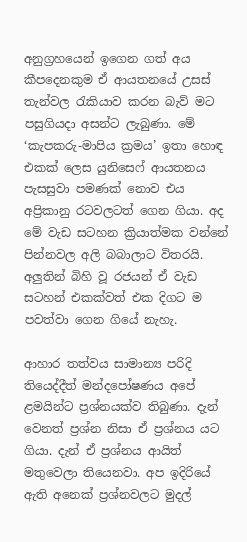අනුග්‍රහයෙන් ඉගෙන ගත් අය කීපදෙනකුම ඒ ආයතනයේ උසස් තැන්වල රැකියාව කරන බැව් මට පසුගියදා අසන්ට ලැබුණා. මේ ‘කැපකරු-මාපිය ක්‍රමය’ ඉතා හොඳ එකක් ලෙස යුනිසෙෆ් ආයතනය පැසසුවා පමණක් නොව එය අප්‍රිකානු රටවලටත් ගෙන ගියා. අද මේ වැඩ සටහන ක්‍රියාත්මක වන්නේ පින්නවල අලි බබාලාට විතරයි. අලුතින් බිහි වූ රජයන් ඒ වැඩ සටහන් එකක්වත් එක දිගට ම පවත්වා ගෙන ගියේ නැහැ.

ආහාර තත්වය සාමාන්‍ය පරිදි තියෙද්දීත් මන්දපෝෂණය අපේ ළමයින්ට ප්‍රශ්නයක්ව තිබුණා. දැන් වෙනත් ප්‍රශ්න නිසා ඒ ප්‍රශ්නය යට ගියා. දැන් ඒ ප්‍රශ්නය ආයිත් මතුවෙලා තියෙනවා. අප ඉදිරියේ ඇති අනෙක් ප්‍රශ්නවලට මුදල්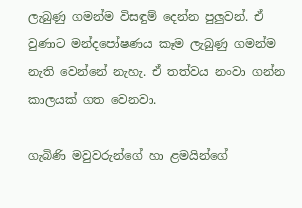ලැබුණු ගමන්ම විසඳුම් දෙන්න පුලුවන්. ඒ වුණාට මන්දපෝෂණය කෑම ලැබුණු ගමන්ම නැති වෙන්නේ නැහැ. ඒ තත්වය නංවා ගන්න  කාලයක් ගත වෙනවා.

ගැබිණි මවුවරුන්ගේ හා ළමයින්ගේ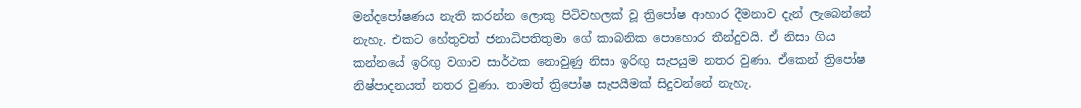මන්දපෝෂණය නැති කරන්න ලොකු පිටිවහලක් වූ ත්‍රිපෝෂ ආහාර දීමනාව දැන් ලැබෙන්නේ නැහැ. එකට හේතුවත් ජනාධිපතිතුමා ගේ කාබනික පොහොර තීන්දුවයි. ඒ නිසා ගිය කන්නයේ ඉරිඟු වගාව සාර්ථක නොවුණු නිසා ඉරිඟු සැපයුම නතර වුණා. ඒකෙන් ත්‍රිපෝෂ නිෂ්පාදනයත් නතර වුණා. තාමත් ත්‍රිපෝෂ සැපයීමක් සිදුවන්නේ නැහැ.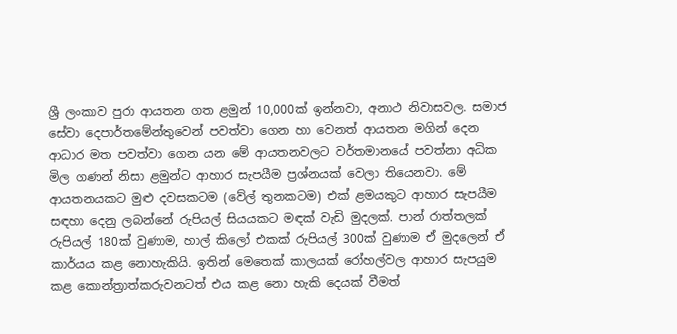ශ්‍රී ලංකාව පුරා ආයතන ගත ළමුන් 10,000ක් ඉන්නවා, අනාථ නිවාසවල. සමාජ සේවා දෙපාර්තමේන්තුවෙන් පවත්වා ගෙන හා වෙනත් ආයතන මගින් දෙන ආධාර මත පවත්වා ගෙන යන මේ ආයතනවලට වර්තමානයේ පවත්නා අධික මිල ගණන් නිසා ළමුන්ට ආහාර සැපයීම ප්‍රශ්නයක් වෙලා තියෙනවා. මේ ආයතනයකට මුළු දවසකටම (වේල් තුනකටම) එක් ළමයකුට ආහාර සැපයීම සඳහා දෙනු ලබන්නේ රුපියල් සියයකට මඳක් වැඩි මුදලක්. පාන් රාත්තලක් රුපියල් 180ක් වුණාම, හාල් කිලෝ එකක් රුපියල් 300ක් වුණාම ඒ මුදලෙන් ඒ කාර්යය කළ නොහැකියි. ඉතින් මෙතෙක් කාලයක් රෝහල්වල ආහාර සැපයුම කළ කොන්ත්‍රාත්කරුවනටත් එය කළ නො හැකි දෙයක් වීමත්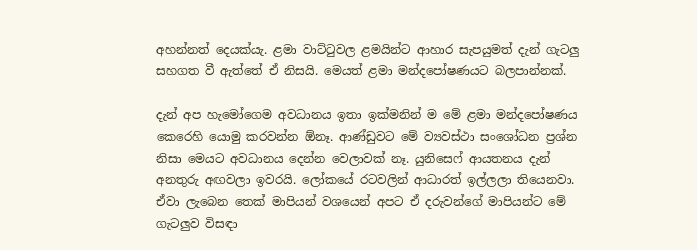අහන්නත් දෙයක්යැ. ළමා වාට්ටුවල ළමයින්ට ආහාර සැපයුමත් දැන් ගැටලු සහගත වී ඇත්තේ ඒ නිසයි. මෙයත් ළමා මන්දපෝෂණයට බලපාන්නක්.

දැන් අප හැමෝගෙම අවධානය ඉතා ඉක්මනින් ම මේ ළමා මන්දපෝෂණය කෙරෙහි යොමු කරවන්න ඕනෑ. ආණ්ඩුවට මේ ව්‍යවස්ථා සංශෝධන ප්‍රශ්න නිසා මෙයට අවධානය දෙන්න වෙලාවක් නෑ. යුනිසෙෆ් ආයතනය දැන් අනතුරු අඟවලා ඉවරයි. ලෝකයේ රටවලින් ආධාරත් ඉල්ලලා තියෙනවා. ඒවා ලැබෙන තෙක් මාපියන් වශයෙන් අපට ඒ දරුවන්ගේ මාපියන්ට මේ ගැටලුව විසඳා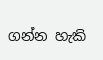ගන්න හැකි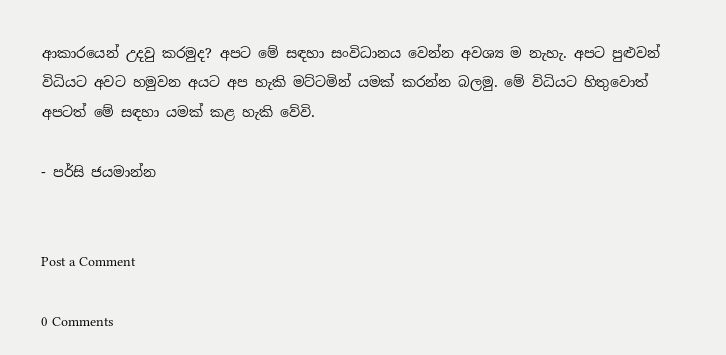ආකාරයෙන් උදවු කරමුද? අපට මේ සඳහා සංවිධානය වෙන්න අවශ්‍ය ම නැහැ. අපට පුළුවන් විධියට අවට හමුවන අයට අප හැකි මට්ටමින් යමක් කරන්න බලමු. මේ විධියට හිතුවොත් අපටත් මේ සඳහා යමක් කළ හැකි වේවි.

- පර්සි ජයමාන්න


Post a Comment

0 Comments